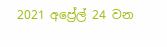2021 අප්‍රේල් 24 වන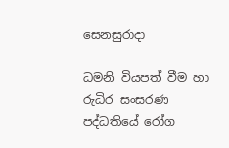සෙනසුරාදා

ධමනි වියපත් වීම හා රුධිර සංසරණ පද්ධතියේ රෝග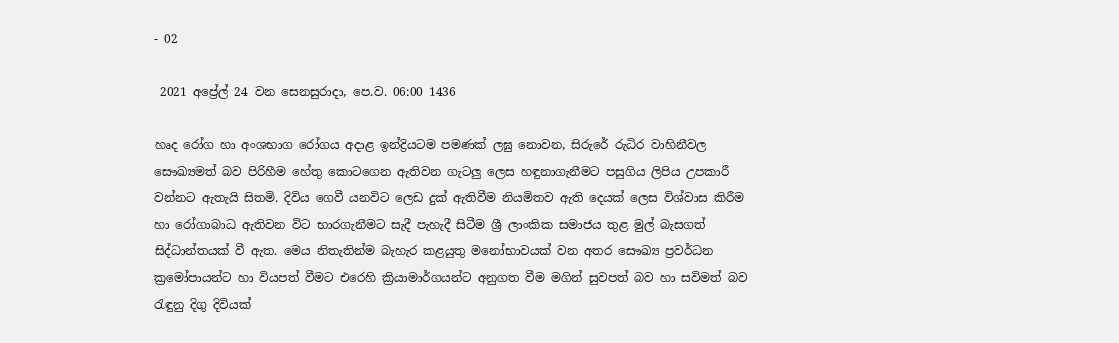- 02

 2021 අප්‍රේල් 24 වන සෙනසුරාදා, පෙ.ව. 06:00 1436

හෘද රෝග හා අංශභාග රෝගය අදාළ ඉන්ද්‍රියටම පමණක් ලඝු නොවන, සිරුරේ රුධිර වාහිනීවල සෞඛ්‍යමත් බව පිරිහීම හේතු කොටගෙන ඇතිවන ගැටලු ලෙස හඳුනාගැනීමට පසුගිය ලිපිය උපකාරී වන්නට ඇතැයි සිතමි. දිවිය ගෙවී යනවිට ලෙඩ දුක් ඇතිවීම නියමිතව ඇති දෙයක් ලෙස විශ්වාස කිරීම හා රෝගාබාධ ඇතිවන විට භාරගැනීමට සැදී පැහැදී සිටීම ශ්‍රී ලාංකික සමාජය තුළ මුල් බැසගත් සිද්ධාන්තයක් වී ඇත. මෙය නිතැතින්ම බැහැර කළයුතු මනෝභාවයක් වන අතර සෞඛ්‍ය ප්‍රවර්ධන ක්‍රමෝපායන්ට හා වියපත් වීමට එරෙහි ක්‍රියාමාර්ගයන්ට අනුගත වීම මගින් සුවපත් බව හා සවිමත් බව රැඳුනු දිගු දිවියක්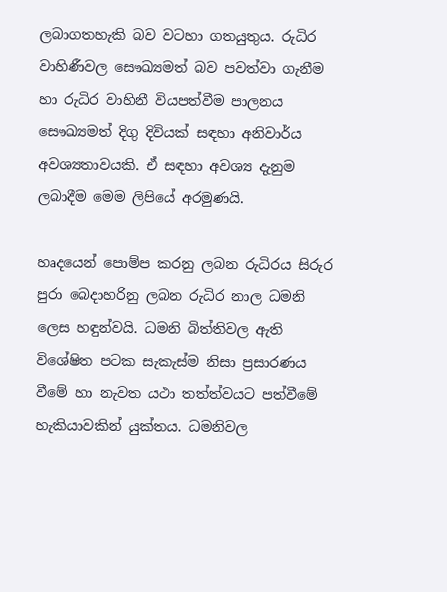ලබාගතහැකි බව වටහා ගතයුතුය. රුධිර වාහිණීවල සෞඛ්‍යමත් බව පවත්වා ගැනීම හා රුධිර වාහිනී වියපත්වීම පාලනය සෞඛ්‍යමත් දිගු දිවියක් සඳහා අනිවාර්ය අවශ්‍යතාවයකි. ඒ සඳහා අවශ්‍ය දැනුම ලබාදීම මෙම ලිපියේ අරමුණයි.

හෘදයෙන් පොම්ප කරනු ලබන රුධිරය සිරුර පුරා බෙදාහරිනු ලබන රුධිර නාල ධමනි ලෙස හඳුන්වයි. ධමනි බිත්තිවල ඇති විශේෂිත පටක සැකැස්ම නිසා ප්‍රසාරණය වීමේ හා නැවත යථා තත්ත්වයට පත්වීමේ හැකියාවකින් යුක්තය. ධමනිවල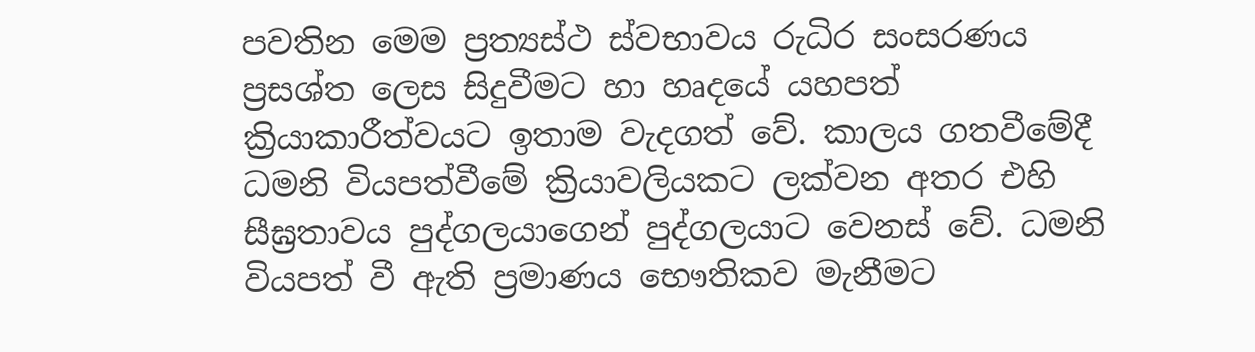පවතින මෙම ප්‍රත්‍යස්ථ ස්වභාවය රුධිර සංසරණය ප්‍රසශ්ත ලෙස සිදුවීමට හා හෘදයේ යහපත් ක්‍රියාකාරීත්වයට ඉතාම වැදගත් වේ. කාලය ගතවීමේදී ධමනි වියපත්වීමේ ක්‍රියාවලියකට ලක්වන අතර එහි සීඝ්‍රතාවය පුද්ගලයාගෙන් පුද්ගලයාට වෙනස් වේ. ධමනි වියපත් වී ඇති ප්‍රමාණය භෞතිකව මැනීමට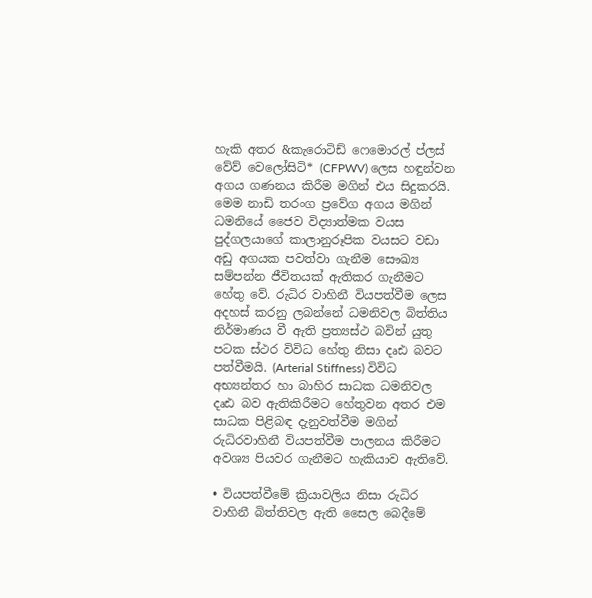හැකි අතර &කැරොටිඩ් ෆෙමොරල් ප්ලස් වේව් වෙලෝසිටි* (CFPWV) ලෙස හඳුන්වන අගය ගණනය කිරීම මගින් එය සිදුකරයි. මෙම නාඩි තරංග ප්‍රවේග අගය මගින් ධමනියේ ජෛව විද්‍යාත්මක වයස පුද්ගලයාගේ කාලානුරූපික වයසට වඩා අඩු අගයක පවත්වා ගැනීම සෞඛ්‍ය සම්පන්න ජීවිතයක් ඇතිකර ගැනීමට හේතු වේ. රුධිර වාහිනී වියපත්වීම ලෙස අදහස් කරනු ලබන්නේ ධමනිවල බිත්තිය නිර්මාණය වී ඇති ප්‍රත්‍යස්ථ බවින් යුතු පටක ස්ථර විවිධ හේතු නිසා දෘඪ බවට පත්වීමයි. (Arterial Stiffness) විවිධ අභ්‍යන්තර හා බාහිර සාධක ධමනිවල දෘඪ බව ඇතිකිරීමට හේතුවන අතර එම සාධක පිළිබඳ දැනුවත්වීම මගින් රුධිරවාහිනී වියපත්වීම පාලනය කිරීමට අවශ්‍ය පියවර ගැනීමට හැකියාව ඇතිවේ.

• වියපත්වීමේ ක්‍රියාවලිය නිසා රුධිර වාහිනී බිත්තිවල ඇති සෛල බෙදීමේ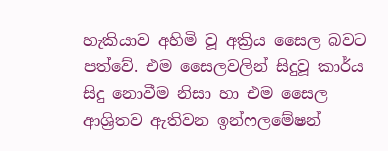හැකියාව අහිමි වූ අක්‍රිය සෛල බවට පත්වේ. එම සෛලවලින් සිදුවූ කාර්ය සිදු නොවීම නිසා හා එම සෛල ආශ්‍රිතව ඇතිවන ඉන්ෆලමේෂන්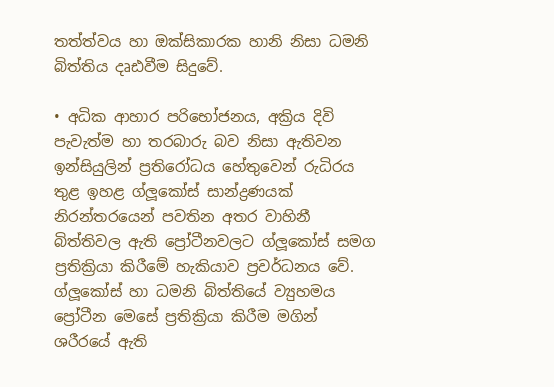තත්ත්වය හා ඔක්සිකාරක හානි නිසා ධමනි බිත්තිය දෘඪවීම සිදුවේ.

• අධික ආහාර පරිභෝජනය, අක්‍රිය දිවි පැවැත්ම හා තරබාරු බව නිසා ඇතිවන ඉන්සියුලින් ප්‍රතිරෝධය හේතුවෙන් රුධිරය තුළ ඉහළ ග්ලූකෝස් සාන්ද්‍රණයක් නිරන්තරයෙන් පවතින අතර වාහිනී බිත්තිවල ඇති ප්‍රෝටීනවලට ග්ලූකෝස් සමග ප්‍රතික්‍රියා කිරීමේ හැකියාව ප්‍රවර්ධනය වේ. ග්ලූකෝස් හා ධමනි බිත්තියේ ව්‍යුහමය ප්‍රෝටීන මෙසේ ප්‍රතික්‍රියා කිරීම මගින් ශරීරයේ ඇති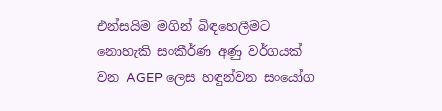එන්සයිම මගින් බිඳහෙලීමට නොහැකි සංකීර්ණ අණු වර්ගයක් වන AGEP ලෙස හඳුන්වන සංයෝග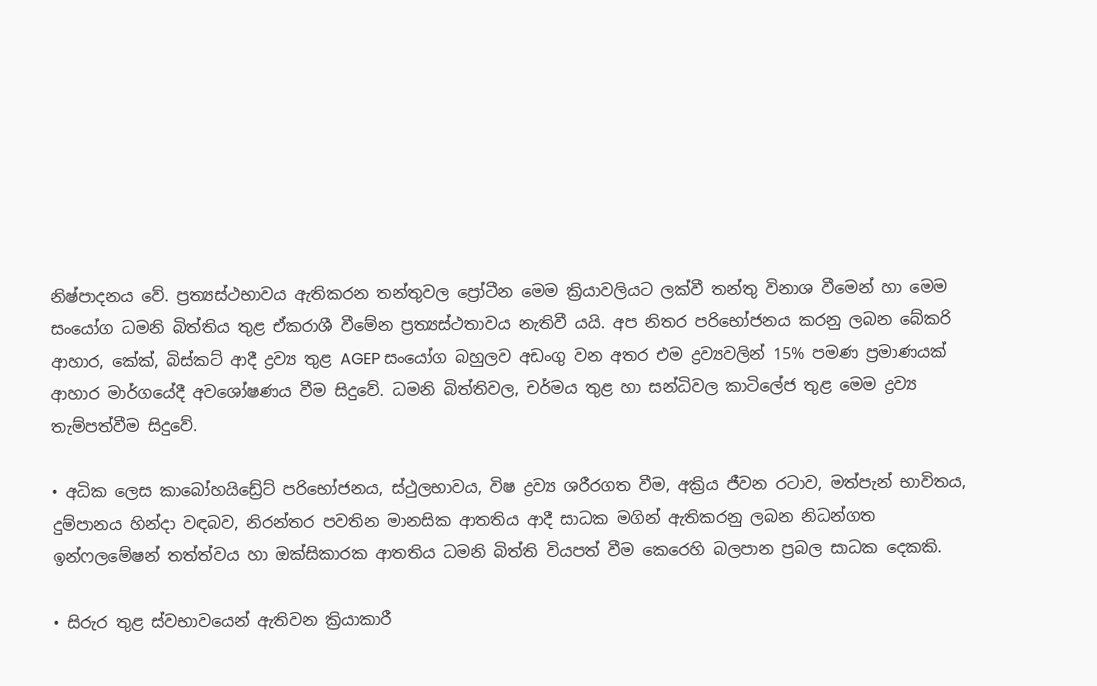නිෂ්පාදනය වේ. ප්‍රත්‍යස්ථභාවය ඇතිකරන තන්තුවල ප්‍රෝටීන මෙම ක්‍රියාවලියට ලක්වී තන්තු විනාශ වීමෙන් හා මෙම සංයෝග ධමනි බිත්තිය තුළ ඒකරාශී වීමේන ප්‍රත්‍යස්ථතාවය නැතිවී යයි. අප නිතර පරිභෝජනය කරනු ලබන බේකරි ආහාර, කේක්, බිස්කට් ආදී ද්‍රව්‍ය තුළ AGEP සංයෝග බහුලව අඩංගු වන අතර එම ද්‍රව්‍යවලින් 15% පමණ ප්‍රමාණයක් ආහාර මාර්ගයේදී අවශෝෂණය වීම සිදුවේ. ධමනි බිත්තිවල, චර්මය තුළ හා සන්ධිවල කාටිලේජ තුළ මෙම ද්‍රව්‍ය තැම්පත්වීම සිදුවේ.

• අධික ලෙස කාබෝහයිඩ්‍රේට් පරිභෝජනය, ස්ථුලභාවය, විෂ ද්‍රව්‍ය ශරීරගත වීම, අක්‍රිය ජීවන රටාව, මත්පැන් භාවිතය, දුම්පානය හින්දා වඳබව, නිරන්තර පවතින මානසික ආතතිය ආදී සාධක මගින් ඇතිකරනු ලබන නිධන්ගත ඉන්ෆලමේෂන් තත්ත්වය හා ඔක්සිකාරක ආතතිය ධමනි බිත්ති වියපත් වීම කෙරෙහි බලපාන ප්‍රබල සාධක දෙකකි.

• සිරුර තුළ ස්වභාවයෙන් ඇතිවන ක්‍රියාකාරී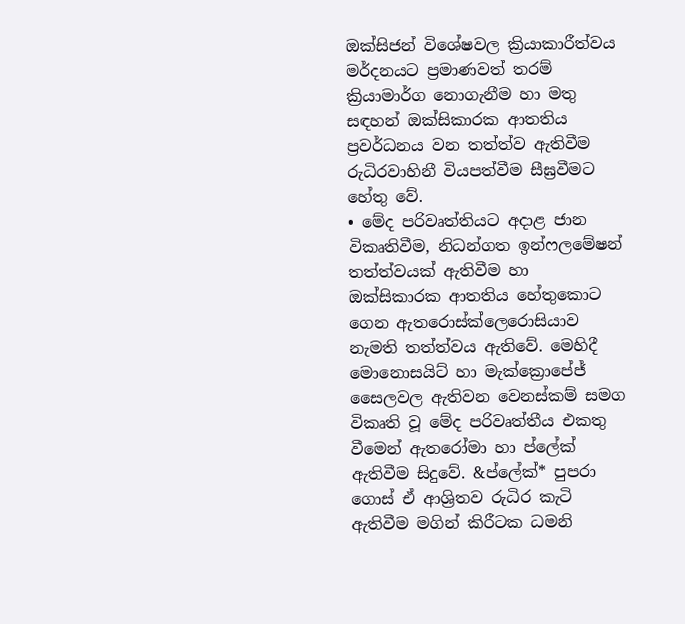ඔක්සිජන් විශේෂවල ක්‍රියාකාරීත්වය මර්දනයට ප්‍රමාණවත් තරම් ක්‍රියාමාර්ග නොගැනීම හා මතු සඳහන් ඔක්සිකාරක ආතතිය ප්‍රවර්ධනය වන තත්ත්ව ඇතිවීම රුධිරවාහිනී වියපත්වීම සීඝ්‍රවීමට හේතු වේ.
• මේද පරිවෘත්තියට අදාළ ජාන විකෘතිවීම, නිධන්ගත ඉන්ෆලමේෂන් තත්ත්වයක් ඇතිවීම හා ඔක්සිකාරක ආතතිය හේතුකොට ගෙන ඇතරොස්ක්ලෙරොසියාව නැමති තත්ත්වය ඇතිවේ. මෙහිදී මොනොසයිට් හා මැක්ක්‍රොපේජ් සෛලවල ඇතිවන වෙනස්කම් සමග විකෘති වූ මේද පරිවෘත්තීය එකතු වීමෙන් ඇතරෝමා හා ප්ලේක් ඇතිවීම සිදුවේ. &ප්ලේක්* පුපරා ගොස් ඒ ආශ්‍රිතව රුධිර කැටි ඇතිවීම මගින් කිරීටක ධමනි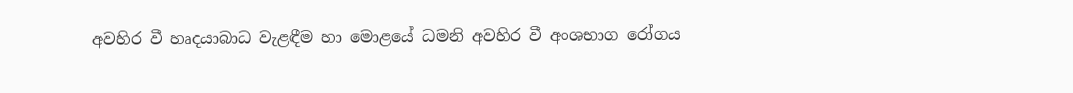අවහිර වී හෘදයාබාධ වැළඳීම හා මොළයේ ධමනි අවහිර වී අංශභාග රෝගය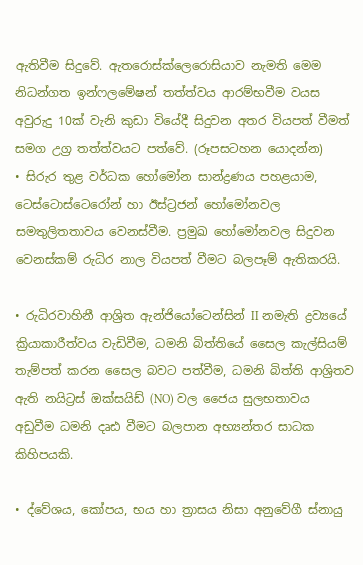ඇතිවීම සිදුවේ. ඇතරොස්ක්ලෙරොසියාව නැමති මෙම නිධන්ගත ඉන්ෆලමේෂන් තත්ත්වය ආරම්භවීම වයස අවුරුදු 10ක් වැනි කුඩා වියේදී සිදුවන අතර වියපත් වීමත් සමග උග්‍ර තත්ත්වයට පත්වේ. (රූපසටහන යොදන්න)
• සිරුර තුළ වර්ධක හෝමෝන සාන්ද්‍රණය පහළයාම, ටෙස්ටොස්ටෙරෝන් හා ඊස්ට්‍රජන් හෝමෝනවල සමතුලිතතාවය වෙනස්වීම. ප්‍රමුඛ හෝමෝනවල සිදුවන වෙනස්කම් රුධිර නාල වියපත් වීමට බලපෑම් ඇතිකරයි.

• රුධිරවාහිනී ආශ්‍රිත ඇන්ජියෝටෙන්සින් II නමැති ද්‍රව්‍යයේ ක්‍රියාකාරීත්වය වැඩිවීම, ධමනි බිත්තියේ සෛල කැල්සියම් තැම්පත් කරන සෛල බවට පත්වීම, ධමනි බිත්ති ආශ්‍රිතව ඇති නයිට්‍රස් ඔක්සයිඩ් (NO) වල ජෛය සුලභතාවය අඩුවීම ධමනි දෘඪ වීමට බලපාන අභ්‍යන්තර සාධක කිහිපයකි.

• ද්වේශය, කෝපය, භය හා ත්‍රාසය නිසා අනුවේගී ස්නායු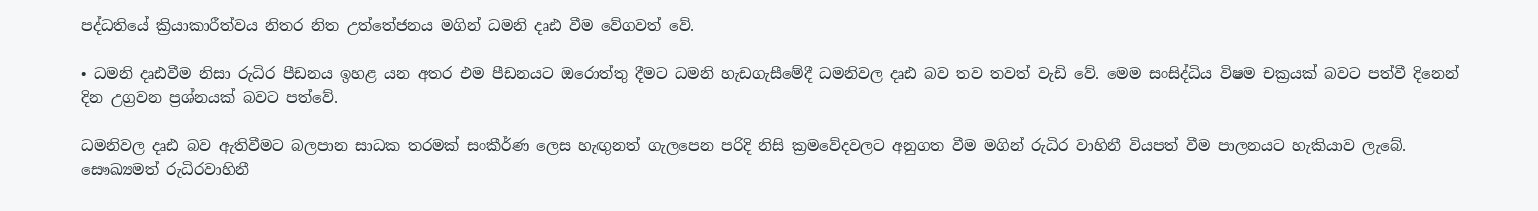පද්ධතියේ ක්‍රියාකාරීත්වය නිතර නිත උත්තේජනය මගින් ධමනි දෘඪ වීම වේගවත් වේ.

• ධමනි දෘඪවීම නිසා රුධිර පීඩනය ඉහළ යන අතර එම පීඩනයට ඔරොත්තු දීමට ධමනි හැඩගැසීමේදී ධමනිවල දෘඪ බව තව තවත් වැඩි වේ. මෙම සංසිද්ධිය විෂම චක්‍රයක් බවට පත්වී දිනෙන් දින උග්‍රවන ප්‍රශ්නයක් බවට පත්වේ.

ධමනිවල දෘඪ බව ඇතිවීමට බලපාන සාධක තරමක් සංකීර්ණ ලෙස හැඟුනත් ගැලපෙන පරිදි නිසි ක්‍රමවේදවලට අනුගත වීම මගින් රුධිර වාහිනී වියපත් වීම පාලනයට හැකියාව ලැබේ. සෞඛ්‍යමත් රුධිරවාහිනී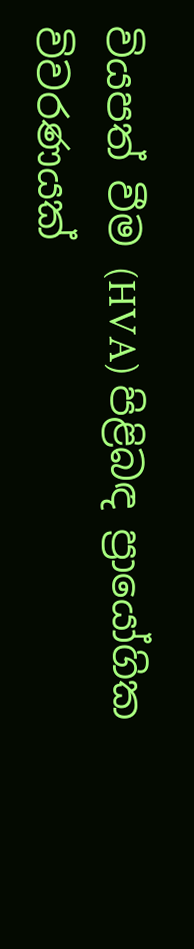වියපත් වීම (HVA) පිළිබඳ ප්‍රායෝගික විවරණයක්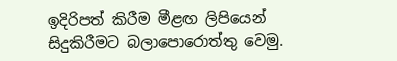ඉදිරිපත් කිරීම මීළඟ ලිපියෙන් සිදුකිරීමට බලාපොරොත්තු වෙමු.